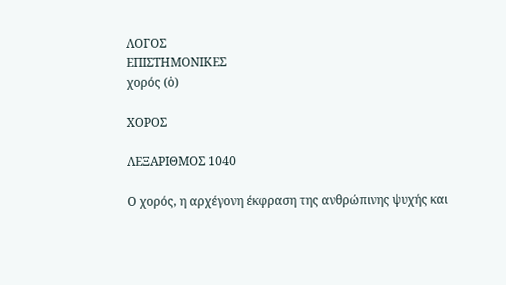ΛΟΓΟΣ
ΕΠΙΣΤΗΜΟΝΙΚΕΣ
χορός (ὁ)

ΧΟΡΟΣ

ΛΕΞΑΡΙΘΜΟΣ 1040

Ο χορός, η αρχέγονη έκφραση της ανθρώπινης ψυχής και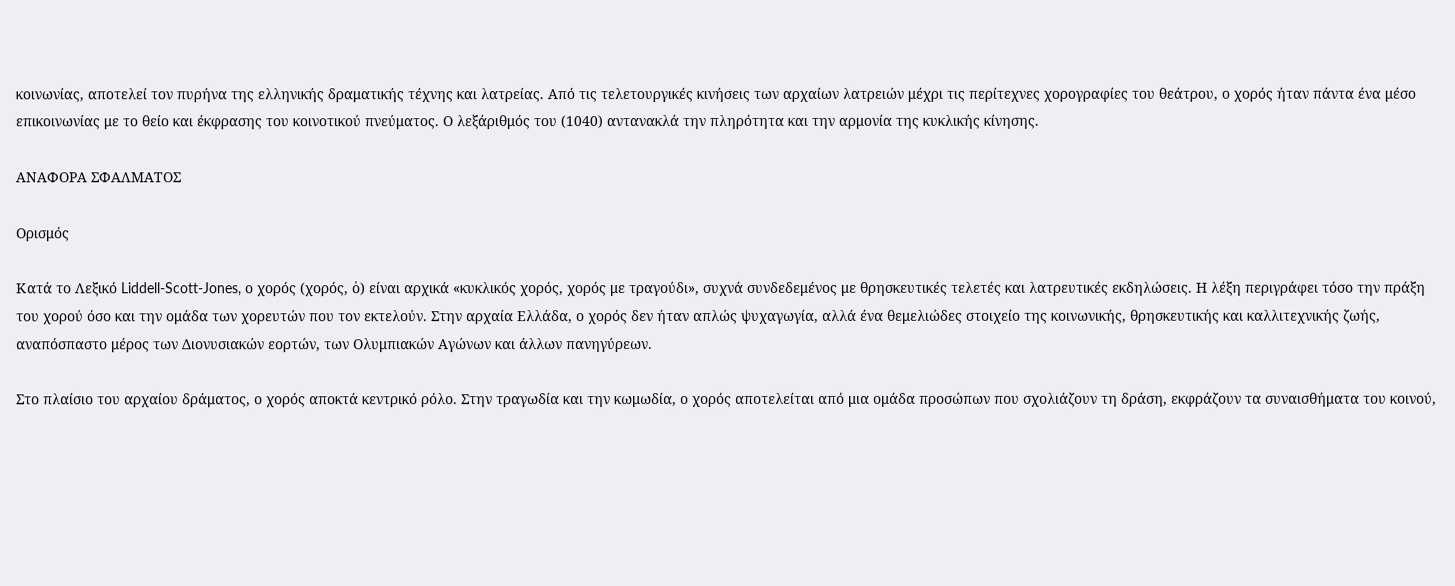κοινωνίας, αποτελεί τον πυρήνα της ελληνικής δραματικής τέχνης και λατρείας. Από τις τελετουργικές κινήσεις των αρχαίων λατρειών μέχρι τις περίτεχνες χορογραφίες του θεάτρου, ο χορός ήταν πάντα ένα μέσο επικοινωνίας με το θείο και έκφρασης του κοινοτικού πνεύματος. Ο λεξάριθμός του (1040) αντανακλά την πληρότητα και την αρμονία της κυκλικής κίνησης.

ΑΝΑΦΟΡΑ ΣΦΑΛΜΑΤΟΣ

Ορισμός

Κατά το Λεξικό Liddell-Scott-Jones, ο χορός (χορός, ὁ) είναι αρχικά «κυκλικός χορός, χορός με τραγούδι», συχνά συνδεδεμένος με θρησκευτικές τελετές και λατρευτικές εκδηλώσεις. Η λέξη περιγράφει τόσο την πράξη του χορού όσο και την ομάδα των χορευτών που τον εκτελούν. Στην αρχαία Ελλάδα, ο χορός δεν ήταν απλώς ψυχαγωγία, αλλά ένα θεμελιώδες στοιχείο της κοινωνικής, θρησκευτικής και καλλιτεχνικής ζωής, αναπόσπαστο μέρος των Διονυσιακών εορτών, των Ολυμπιακών Αγώνων και άλλων πανηγύρεων.

Στο πλαίσιο του αρχαίου δράματος, ο χορός αποκτά κεντρικό ρόλο. Στην τραγωδία και την κωμωδία, ο χορός αποτελείται από μια ομάδα προσώπων που σχολιάζουν τη δράση, εκφράζουν τα συναισθήματα του κοινού,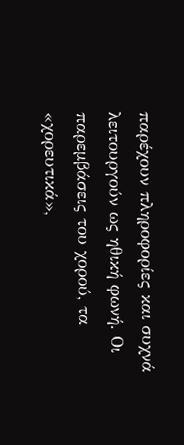παρέχουν πληροφορίες και συχνά λειτουργούν ως ηθική φωνή. Οι παρεμβάσεις του χορού, τα «χορευτικά»,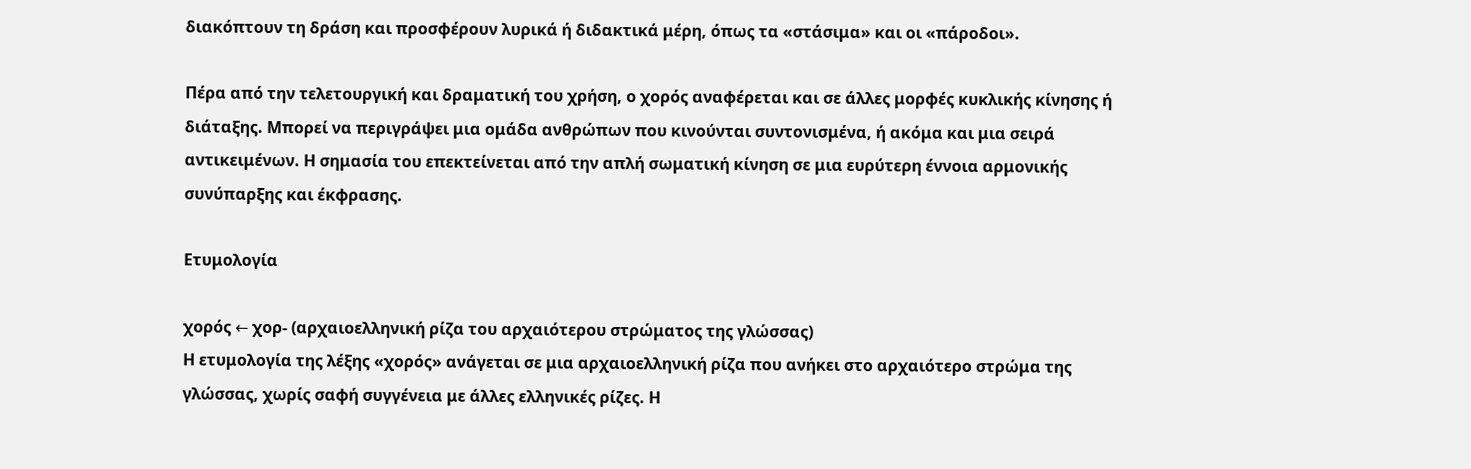διακόπτουν τη δράση και προσφέρουν λυρικά ή διδακτικά μέρη, όπως τα «στάσιμα» και οι «πάροδοι».

Πέρα από την τελετουργική και δραματική του χρήση, ο χορός αναφέρεται και σε άλλες μορφές κυκλικής κίνησης ή διάταξης. Μπορεί να περιγράψει μια ομάδα ανθρώπων που κινούνται συντονισμένα, ή ακόμα και μια σειρά αντικειμένων. Η σημασία του επεκτείνεται από την απλή σωματική κίνηση σε μια ευρύτερη έννοια αρμονικής συνύπαρξης και έκφρασης.

Ετυμολογία

χορός ← χορ- (αρχαιοελληνική ρίζα του αρχαιότερου στρώματος της γλώσσας)
Η ετυμολογία της λέξης «χορός» ανάγεται σε μια αρχαιοελληνική ρίζα που ανήκει στο αρχαιότερο στρώμα της γλώσσας, χωρίς σαφή συγγένεια με άλλες ελληνικές ρίζες. Η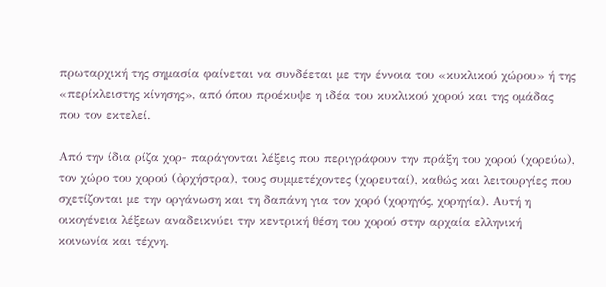πρωταρχική της σημασία φαίνεται να συνδέεται με την έννοια του «κυκλικού χώρου» ή της «περίκλειστης κίνησης», από όπου προέκυψε η ιδέα του κυκλικού χορού και της ομάδας που τον εκτελεί.

Από την ίδια ρίζα χορ- παράγονται λέξεις που περιγράφουν την πράξη του χορού (χορεύω), τον χώρο του χορού (ὀρχήστρα), τους συμμετέχοντες (χορευταί), καθώς και λειτουργίες που σχετίζονται με την οργάνωση και τη δαπάνη για τον χορό (χορηγός, χορηγία). Αυτή η οικογένεια λέξεων αναδεικνύει την κεντρική θέση του χορού στην αρχαία ελληνική κοινωνία και τέχνη.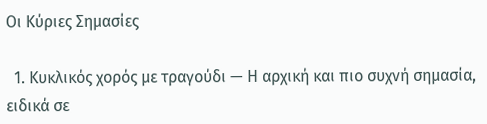Οι Κύριες Σημασίες

  1. Κυκλικός χορός με τραγούδι — Η αρχική και πιο συχνή σημασία, ειδικά σε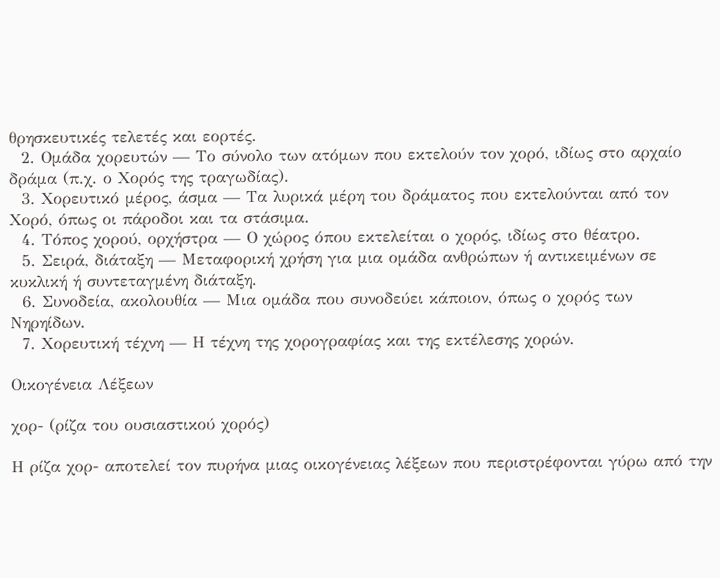θρησκευτικές τελετές και εορτές.
  2. Ομάδα χορευτών — Το σύνολο των ατόμων που εκτελούν τον χορό, ιδίως στο αρχαίο δράμα (π.χ. ο Χορός της τραγωδίας).
  3. Χορευτικό μέρος, άσμα — Τα λυρικά μέρη του δράματος που εκτελούνται από τον Χορό, όπως οι πάροδοι και τα στάσιμα.
  4. Τόπος χορού, ορχήστρα — Ο χώρος όπου εκτελείται ο χορός, ιδίως στο θέατρο.
  5. Σειρά, διάταξη — Μεταφορική χρήση για μια ομάδα ανθρώπων ή αντικειμένων σε κυκλική ή συντεταγμένη διάταξη.
  6. Συνοδεία, ακολουθία — Μια ομάδα που συνοδεύει κάποιον, όπως ο χορός των Νηρηίδων.
  7. Χορευτική τέχνη — Η τέχνη της χορογραφίας και της εκτέλεσης χορών.

Οικογένεια Λέξεων

χορ- (ρίζα του ουσιαστικού χορός)

Η ρίζα χορ- αποτελεί τον πυρήνα μιας οικογένειας λέξεων που περιστρέφονται γύρω από την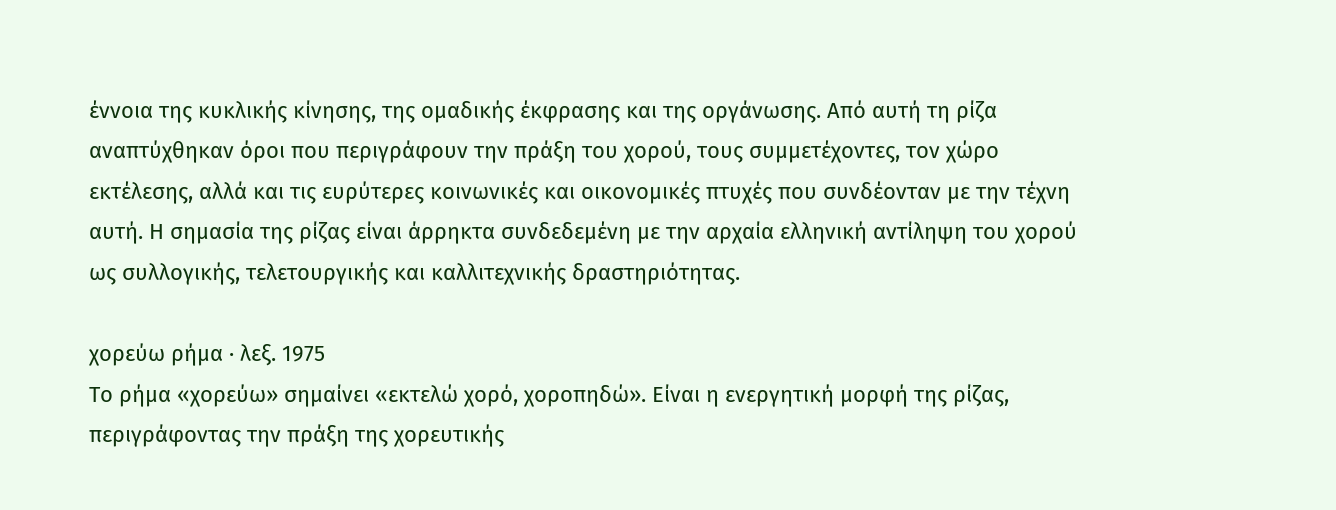έννοια της κυκλικής κίνησης, της ομαδικής έκφρασης και της οργάνωσης. Από αυτή τη ρίζα αναπτύχθηκαν όροι που περιγράφουν την πράξη του χορού, τους συμμετέχοντες, τον χώρο εκτέλεσης, αλλά και τις ευρύτερες κοινωνικές και οικονομικές πτυχές που συνδέονταν με την τέχνη αυτή. Η σημασία της ρίζας είναι άρρηκτα συνδεδεμένη με την αρχαία ελληνική αντίληψη του χορού ως συλλογικής, τελετουργικής και καλλιτεχνικής δραστηριότητας.

χορεύω ρήμα · λεξ. 1975
Το ρήμα «χορεύω» σημαίνει «εκτελώ χορό, χοροπηδώ». Είναι η ενεργητική μορφή της ρίζας, περιγράφοντας την πράξη της χορευτικής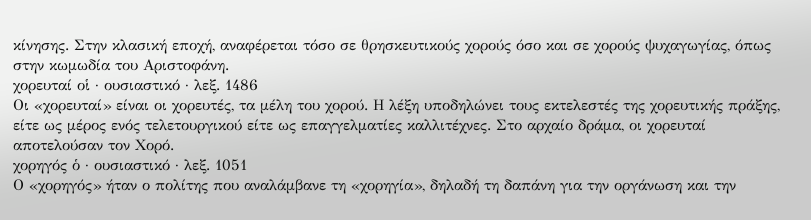κίνησης. Στην κλασική εποχή, αναφέρεται τόσο σε θρησκευτικούς χορούς όσο και σε χορούς ψυχαγωγίας, όπως στην κωμωδία του Αριστοφάνη.
χορευταί οἱ · ουσιαστικό · λεξ. 1486
Οι «χορευταί» είναι οι χορευτές, τα μέλη του χορού. Η λέξη υποδηλώνει τους εκτελεστές της χορευτικής πράξης, είτε ως μέρος ενός τελετουργικού είτε ως επαγγελματίες καλλιτέχνες. Στο αρχαίο δράμα, οι χορευταί αποτελούσαν τον Χορό.
χορηγός ὁ · ουσιαστικό · λεξ. 1051
Ο «χορηγός» ήταν ο πολίτης που αναλάμβανε τη «χορηγία», δηλαδή τη δαπάνη για την οργάνωση και την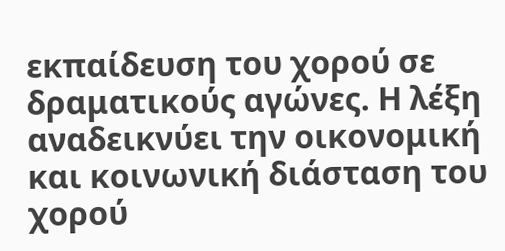εκπαίδευση του χορού σε δραματικούς αγώνες. Η λέξη αναδεικνύει την οικονομική και κοινωνική διάσταση του χορού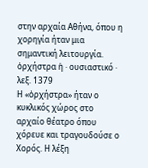στην αρχαία Αθήνα, όπου η χορηγία ήταν μια σημαντική λειτουργία.
ὀρχήστρα ἡ · ουσιαστικό · λεξ. 1379
Η «ὀρχήστρα» ήταν ο κυκλικός χώρος στο αρχαίο θέατρο όπου χόρευε και τραγουδούσε ο Χορός. Η λέξη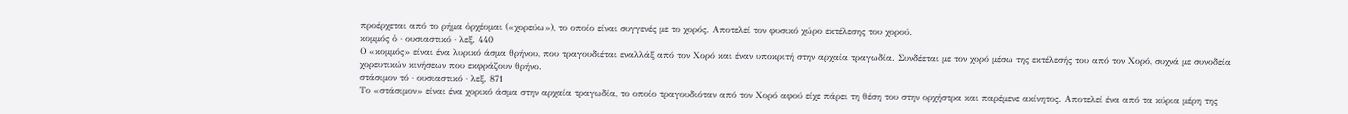προέρχεται από το ρήμα ὀρχέομαι («χορεύω»), το οποίο είναι συγγενές με το χορός. Αποτελεί τον φυσικό χώρο εκτέλεσης του χορού.
κομμός ὁ · ουσιαστικό · λεξ. 440
Ο «κομμός» είναι ένα λυρικό άσμα θρήνου, που τραγουδιέται εναλλάξ από τον Χορό και έναν υποκριτή στην αρχαία τραγωδία. Συνδέεται με τον χορό μέσω της εκτέλεσής του από τον Χορό, συχνά με συνοδεία χορευτικών κινήσεων που εκφράζουν θρήνο.
στάσιμον τό · ουσιαστικό · λεξ. 871
Το «στάσιμον» είναι ένα χορικό άσμα στην αρχαία τραγωδία, το οποίο τραγουδιόταν από τον Χορό αφού είχε πάρει τη θέση του στην ορχήστρα και παρέμενε ακίνητος. Αποτελεί ένα από τα κύρια μέρη της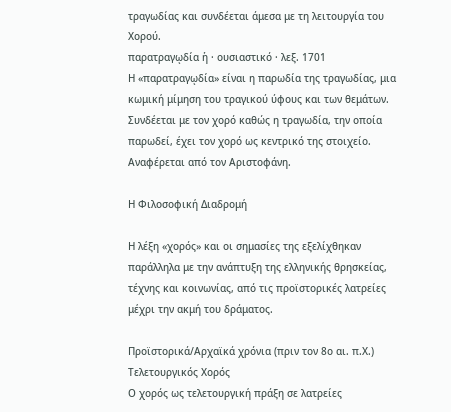τραγωδίας και συνδέεται άμεσα με τη λειτουργία του Χορού.
παρατραγῳδία ἡ · ουσιαστικό · λεξ. 1701
Η «παρατραγῳδία» είναι η παρωδία της τραγωδίας, μια κωμική μίμηση του τραγικού ύφους και των θεμάτων. Συνδέεται με τον χορό καθώς η τραγωδία, την οποία παρωδεί, έχει τον χορό ως κεντρικό της στοιχείο. Αναφέρεται από τον Αριστοφάνη.

Η Φιλοσοφική Διαδρομή

Η λέξη «χορός» και οι σημασίες της εξελίχθηκαν παράλληλα με την ανάπτυξη της ελληνικής θρησκείας, τέχνης και κοινωνίας, από τις προϊστορικές λατρείες μέχρι την ακμή του δράματος.

Προϊστορικά/Αρχαϊκά χρόνια (πριν τον 8ο αι. π.Χ.)
Τελετουργικός Χορός
Ο χορός ως τελετουργική πράξη σε λατρείες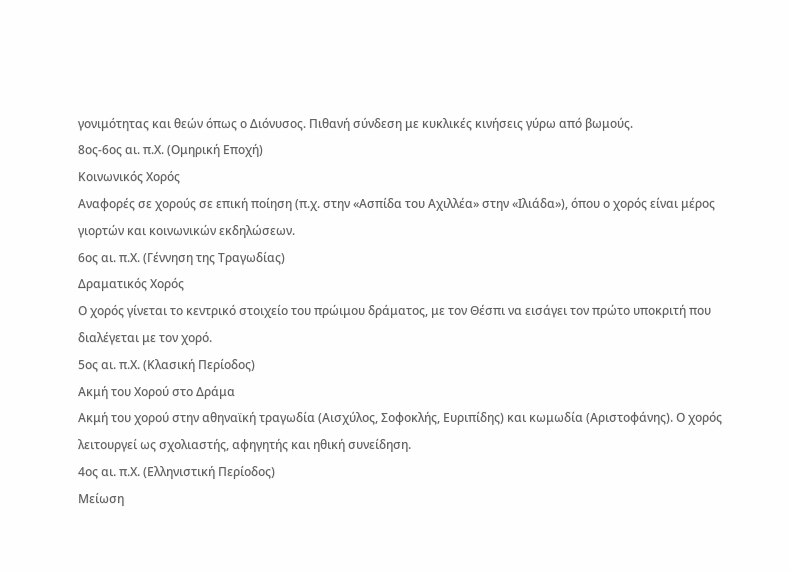γονιμότητας και θεών όπως ο Διόνυσος. Πιθανή σύνδεση με κυκλικές κινήσεις γύρω από βωμούς.
8ος-6ος αι. π.Χ. (Ομηρική Εποχή)
Κοινωνικός Χορός
Αναφορές σε χορούς σε επική ποίηση (π.χ. στην «Ασπίδα του Αχιλλέα» στην «Ιλιάδα»), όπου ο χορός είναι μέρος γιορτών και κοινωνικών εκδηλώσεων.
6ος αι. π.Χ. (Γέννηση της Τραγωδίας)
Δραματικός Χορός
Ο χορός γίνεται το κεντρικό στοιχείο του πρώιμου δράματος, με τον Θέσπι να εισάγει τον πρώτο υποκριτή που διαλέγεται με τον χορό.
5ος αι. π.Χ. (Κλασική Περίοδος)
Ακμή του Χορού στο Δράμα
Ακμή του χορού στην αθηναϊκή τραγωδία (Αισχύλος, Σοφοκλής, Ευριπίδης) και κωμωδία (Αριστοφάνης). Ο χορός λειτουργεί ως σχολιαστής, αφηγητής και ηθική συνείδηση.
4ος αι. π.Χ. (Ελληνιστική Περίοδος)
Μείωση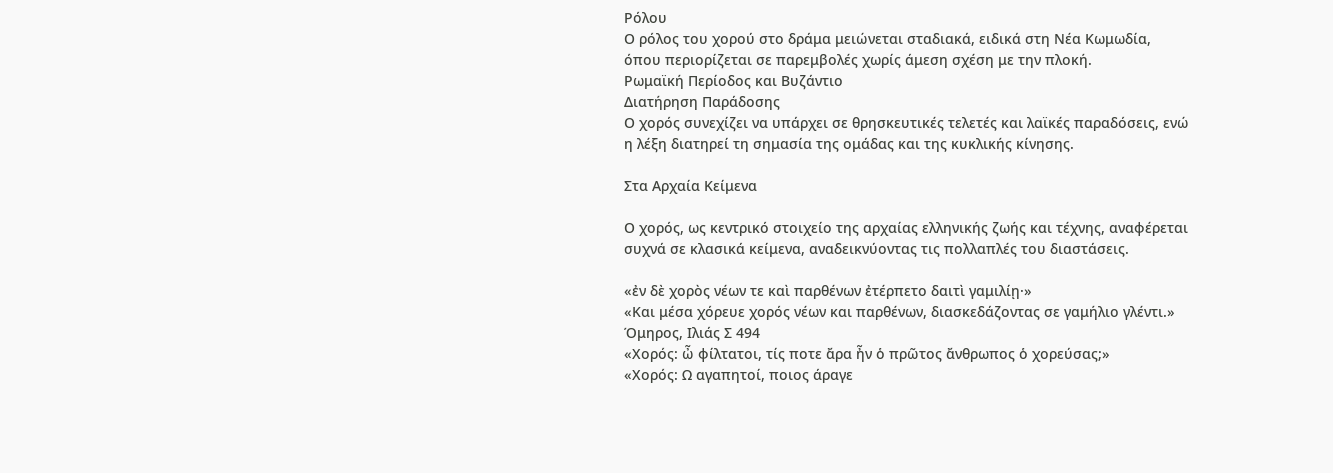Ρόλου
Ο ρόλος του χορού στο δράμα μειώνεται σταδιακά, ειδικά στη Νέα Κωμωδία, όπου περιορίζεται σε παρεμβολές χωρίς άμεση σχέση με την πλοκή.
Ρωμαϊκή Περίοδος και Βυζάντιο
Διατήρηση Παράδοσης
Ο χορός συνεχίζει να υπάρχει σε θρησκευτικές τελετές και λαϊκές παραδόσεις, ενώ η λέξη διατηρεί τη σημασία της ομάδας και της κυκλικής κίνησης.

Στα Αρχαία Κείμενα

Ο χορός, ως κεντρικό στοιχείο της αρχαίας ελληνικής ζωής και τέχνης, αναφέρεται συχνά σε κλασικά κείμενα, αναδεικνύοντας τις πολλαπλές του διαστάσεις.

«ἐν δὲ χορὸς νέων τε καὶ παρθένων ἐτέρπετο δαιτὶ γαμιλίῃ·»
«Και μέσα χόρευε χορός νέων και παρθένων, διασκεδάζοντας σε γαμήλιο γλέντι.»
Όμηρος, Ιλιάς Σ 494
«Χορός: ὦ φίλτατοι, τίς ποτε ἄρα ἦν ὁ πρῶτος ἄνθρωπος ὁ χορεύσας;»
«Χορός: Ω αγαπητοί, ποιος άραγε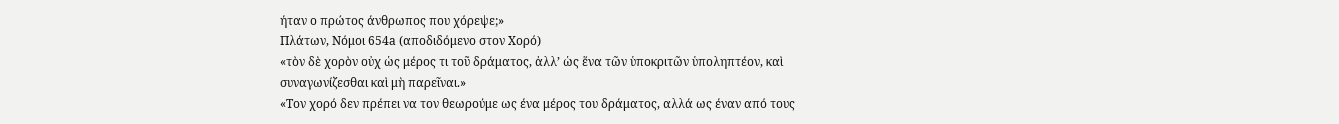ήταν ο πρώτος άνθρωπος που χόρεψε;»
Πλάτων, Νόμοι 654a (αποδιδόμενο στον Χορό)
«τὸν δὲ χορὸν οὐχ ὡς μέρος τι τοῦ δράματος, ἀλλ’ ὡς ἕνα τῶν ὑποκριτῶν ὑποληπτέον, καὶ συναγωνίζεσθαι καὶ μὴ παρεῖναι.»
«Τον χορό δεν πρέπει να τον θεωρούμε ως ένα μέρος του δράματος, αλλά ως έναν από τους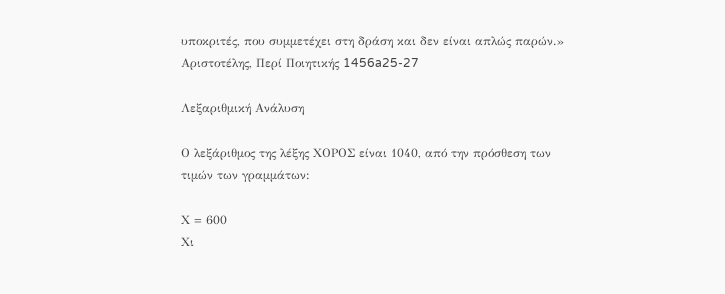υποκριτές, που συμμετέχει στη δράση και δεν είναι απλώς παρών.»
Αριστοτέλης, Περί Ποιητικής 1456a25-27

Λεξαριθμική Ανάλυση

Ο λεξάριθμος της λέξης ΧΟΡΟΣ είναι 1040, από την πρόσθεση των τιμών των γραμμάτων:

Χ = 600
Χι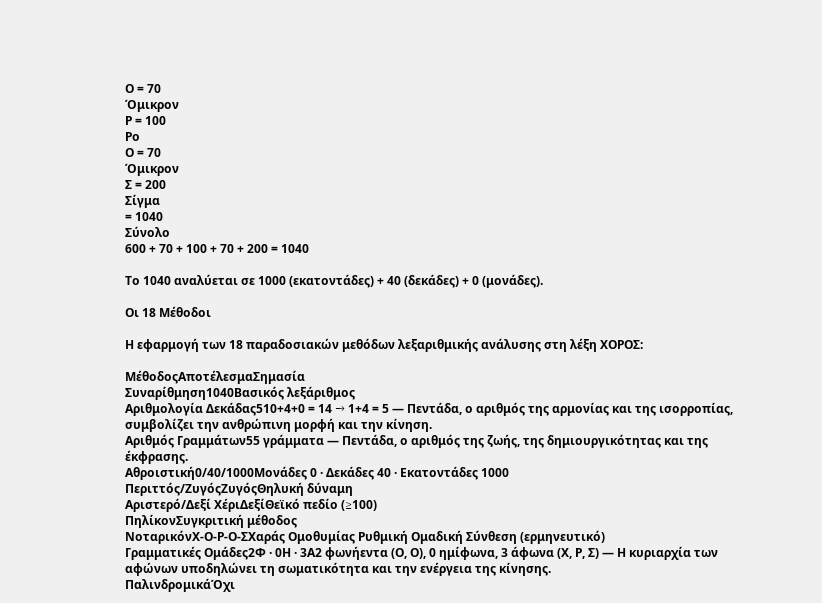Ο = 70
Όμικρον
Ρ = 100
Ρο
Ο = 70
Όμικρον
Σ = 200
Σίγμα
= 1040
Σύνολο
600 + 70 + 100 + 70 + 200 = 1040

Το 1040 αναλύεται σε 1000 (εκατοντάδες) + 40 (δεκάδες) + 0 (μονάδες).

Οι 18 Μέθοδοι

Η εφαρμογή των 18 παραδοσιακών μεθόδων λεξαριθμικής ανάλυσης στη λέξη ΧΟΡΟΣ:

ΜέθοδοςΑποτέλεσμαΣημασία
Συναρίθμηση1040Βασικός λεξάριθμος
Αριθμολογία Δεκάδας510+4+0 = 14 → 1+4 = 5 — Πεντάδα, ο αριθμός της αρμονίας και της ισορροπίας, συμβολίζει την ανθρώπινη μορφή και την κίνηση.
Αριθμός Γραμμάτων55 γράμματα — Πεντάδα, ο αριθμός της ζωής, της δημιουργικότητας και της έκφρασης.
Αθροιστική0/40/1000Μονάδες 0 · Δεκάδες 40 · Εκατοντάδες 1000
Περιττός/ΖυγόςΖυγόςΘηλυκή δύναμη
Αριστερό/Δεξί ΧέριΔεξίΘεϊκό πεδίο (≥100)
ΠηλίκονΣυγκριτική μέθοδος
ΝοταρικόνΧ-Ο-Ρ-Ο-ΣΧαράς Ομοθυμίας Ρυθμική Ομαδική Σύνθεση (ερμηνευτικό)
Γραμματικές Ομάδες2Φ · 0Η · 3Α2 φωνήεντα (Ο, Ο), 0 ημίφωνα, 3 άφωνα (Χ, Ρ, Σ) — Η κυριαρχία των αφώνων υποδηλώνει τη σωματικότητα και την ενέργεια της κίνησης.
ΠαλινδρομικάΌχι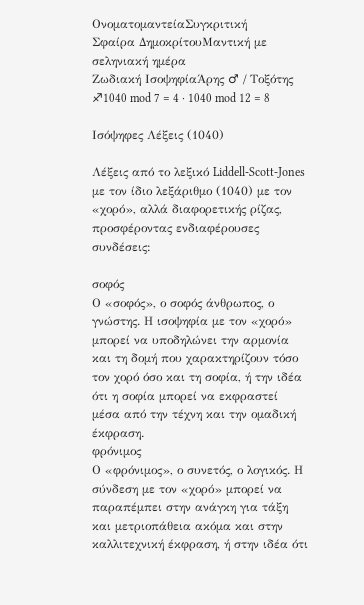ΟνοματομαντείαΣυγκριτική
Σφαίρα ΔημοκρίτουΜαντική με σεληνιακή ημέρα
Ζωδιακή ΙσοψηφίαΆρης ♂ / Τοξότης ♐1040 mod 7 = 4 · 1040 mod 12 = 8

Ισόψηφες Λέξεις (1040)

Λέξεις από το λεξικό Liddell-Scott-Jones με τον ίδιο λεξάριθμο (1040) με τον «χορό», αλλά διαφορετικής ρίζας, προσφέροντας ενδιαφέρουσες συνδέσεις:

σοφός
Ο «σοφός», ο σοφός άνθρωπος, ο γνώστης. Η ισοψηφία με τον «χορό» μπορεί να υποδηλώνει την αρμονία και τη δομή που χαρακτηρίζουν τόσο τον χορό όσο και τη σοφία, ή την ιδέα ότι η σοφία μπορεί να εκφραστεί μέσα από την τέχνη και την ομαδική έκφραση.
φρόνιμος
Ο «φρόνιμος», ο συνετός, ο λογικός. Η σύνδεση με τον «χορό» μπορεί να παραπέμπει στην ανάγκη για τάξη και μετριοπάθεια ακόμα και στην καλλιτεχνική έκφραση, ή στην ιδέα ότι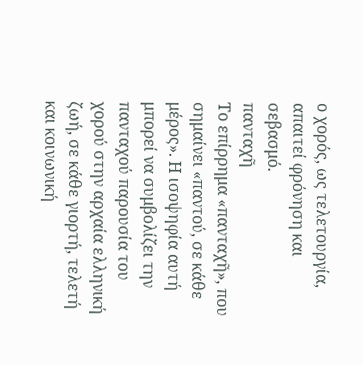ο χορός, ως τελετουργία, απαιτεί φρόνηση και σεβασμό.
πανταχῆ
Το επίρρημα «πανταχῆ», που σημαίνει «παντού, σε κάθε μέρος». Η ισοψηφία αυτή μπορεί να συμβολίζει την πανταχού παρουσία του χορού στην αρχαία ελληνική ζωή, σε κάθε γιορτή, τελετή και κοινωνική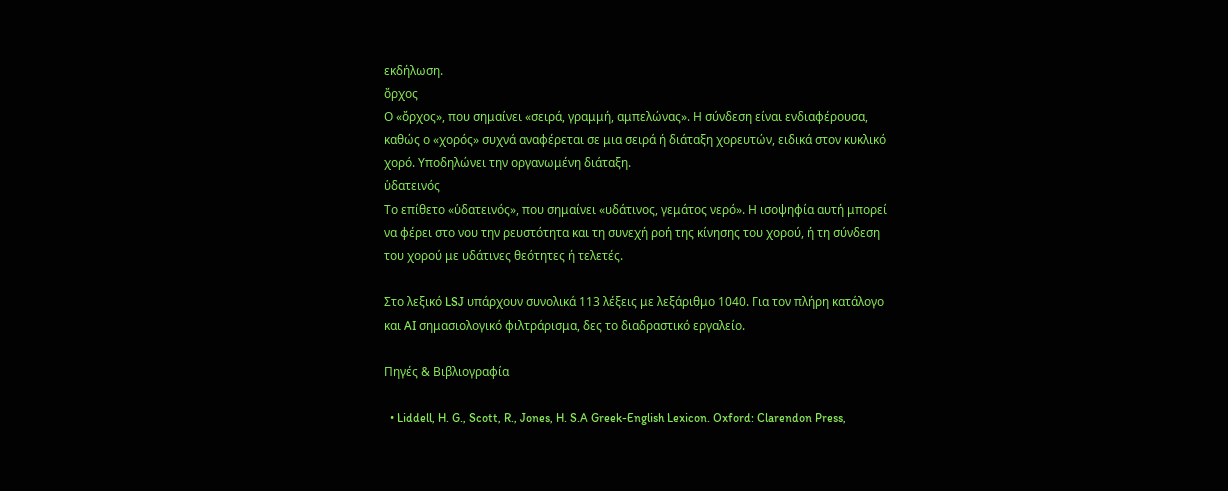εκδήλωση.
ὄρχος
Ο «ὄρχος», που σημαίνει «σειρά, γραμμή, αμπελώνας». Η σύνδεση είναι ενδιαφέρουσα, καθώς ο «χορός» συχνά αναφέρεται σε μια σειρά ή διάταξη χορευτών, ειδικά στον κυκλικό χορό. Υποδηλώνει την οργανωμένη διάταξη.
ὑδατεινός
Το επίθετο «ὑδατεινός», που σημαίνει «υδάτινος, γεμάτος νερό». Η ισοψηφία αυτή μπορεί να φέρει στο νου την ρευστότητα και τη συνεχή ροή της κίνησης του χορού, ή τη σύνδεση του χορού με υδάτινες θεότητες ή τελετές.

Στο λεξικό LSJ υπάρχουν συνολικά 113 λέξεις με λεξάριθμο 1040. Για τον πλήρη κατάλογο και AI σημασιολογικό φιλτράρισμα, δες το διαδραστικό εργαλείο.

Πηγές & Βιβλιογραφία

  • Liddell, H. G., Scott, R., Jones, H. S.A Greek-English Lexicon. Oxford: Clarendon Press,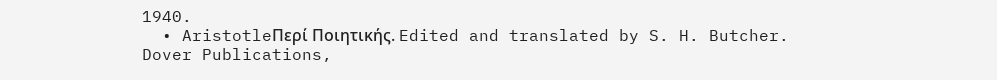1940.
  • AristotleΠερί Ποιητικής. Edited and translated by S. H. Butcher. Dover Publications,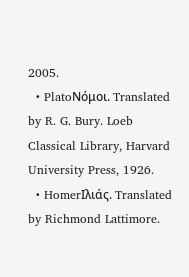2005.
  • PlatoΝόμοι. Translated by R. G. Bury. Loeb Classical Library, Harvard University Press, 1926.
  • HomerΙλιάς. Translated by Richmond Lattimore.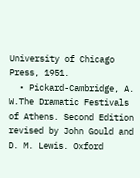University of Chicago Press, 1951.
  • Pickard-Cambridge, A. W.The Dramatic Festivals of Athens. Second Edition revised by John Gould and D. M. Lewis. Oxford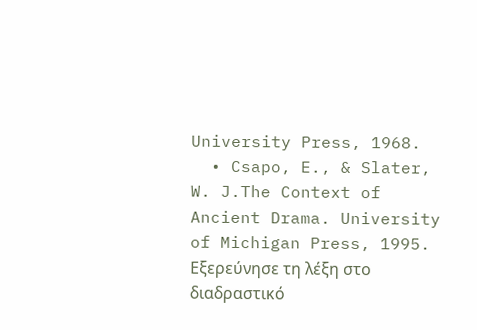University Press, 1968.
  • Csapo, E., & Slater, W. J.The Context of Ancient Drama. University of Michigan Press, 1995.
Εξερεύνησε τη λέξη στο διαδραστικό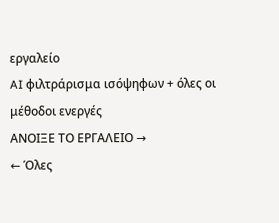εργαλείο
AI φιλτράρισμα ισόψηφων + όλες οι μέθοδοι ενεργές
ΑΝΟΙΞΕ ΤΟ ΕΡΓΑΛΕΙΟ →
← Όλες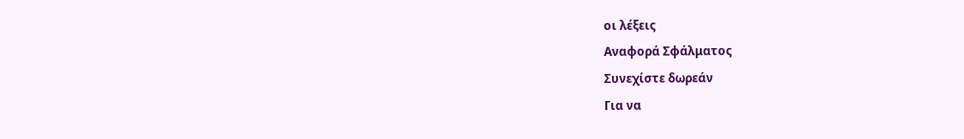οι λέξεις
Αναφορά Σφάλματος
Συνεχίστε δωρεάν
Για να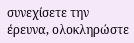συνεχίσετε την έρευνα, ολοκληρώστε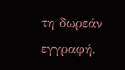τη δωρεάν εγγραφή.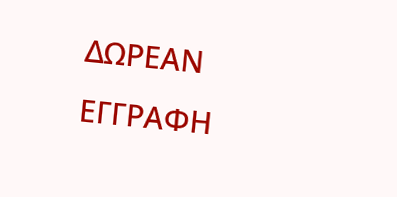ΔΩΡΕΑΝ ΕΓΓΡΑΦΗ